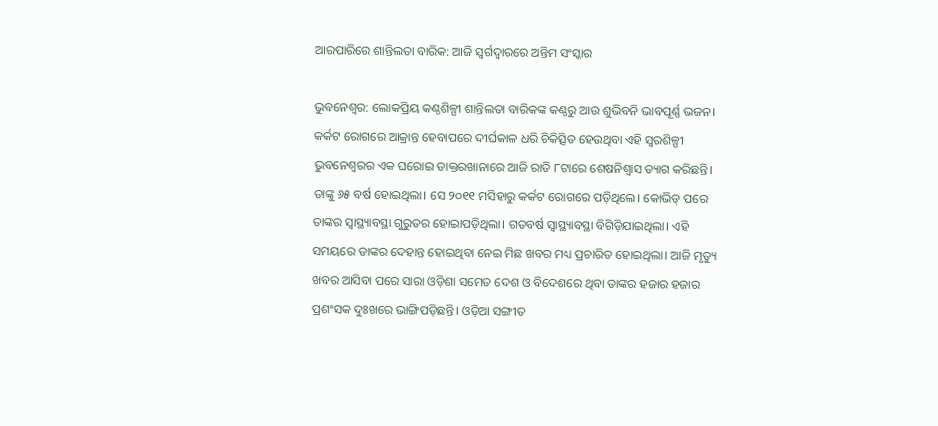ଆରପାରିରେ ଶାନ୍ତିଲତା ବାରିକ: ଆଜି ସ୍ବର୍ଗଦ୍ବାରରେ ଅନ୍ତିମ ସଂସ୍କାର

ଭୁବନେଶ୍ବର: ଲୋକପ୍ରିୟ କଣ୍ଠଶିଳ୍ପୀ ଶାନ୍ତିଲତା ବାରିକଙ୍କ କଣ୍ଠରୁ ଆଉ ଶୁଭିବନି ଭାବପୂର୍ଣ୍ଣ ଭଜନ। କର୍କଟ ରୋଗରେ ଆକ୍ରାନ୍ତ ହେବାପରେ ଦୀର୍ଘକାଳ ଧରି ଚିକିତ୍ସିତ ହେଉଥିବା ଏହି ସ୍ବରଶିଳ୍ପୀ ଭୁବନେଶ୍ବରର ଏକ ‌ଘରୋଇ ଡାକ୍ତରଖାନାରେ ଆଜି ରାତି ୮ଟାରେ ଶେଷନିଶ୍ବାସ ତ୍ୟାଗ କରିଛନ୍ତି। ତାଙ୍କୁ ୬୫ ବର୍ଷ ହୋଇଥିଲା। ସେ ୨୦୧୧ ମସିହାରୁ କର୍କଟ ରୋଗରେ ପଡ଼ିଥିଲେ। କୋଭିଡ୍‌ ପରେ ତାଙ୍କର ସ୍ବାସ୍ଥ୍ୟାବସ୍ଥା ଗୁରୁତର ହୋଇାପଡ଼ିଥିଲା। ଗତବର୍ଷ ସ୍ବାସ୍ଥ୍ୟାବସ୍ଥା ବିଗିଡ଼ିଯାଇଥିଲା। ଏହି ସମୟରେ ତାଙ୍କର ଦେହାନ୍ତ ହୋଇଥିବା ନେଇ ମିଛ ଖବର ମଧ୍ୟ ପ୍ରଚାରିତ ହୋଇଥିଲା। ଆଜି ମୃତ୍ୟୁ ଖବର ଆସିବା ପରେ ସାରା ଓଡ଼ିଶା ସମେତ ଦେଶ ଓ ବିଦେଶରେ ଥିବା ତାଙ୍କର ହଜାର ହଜାର ପ୍ରଶଂସକ ଦୁଃଖରେ ଭାଙ୍ଗିପଡ଼ିଛନ୍ତି। ଓଡ଼ିଆ ସଙ୍ଗୀତ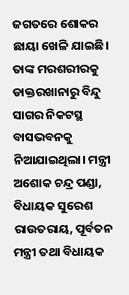ଜଗତରେ ଶୋକର ଛାୟା ଖେଳି ଯାଇଛି। ତାଙ୍କ ମରଶରୀରକୁ ଡାକ୍ତରଖାନାରୁ ବିନ୍ଦୁ ସାଗର ନିକଟସ୍ଥ ବାସଭବନକୁ ନିଆଯାଇଥିଲା। ମନ୍ତ୍ରୀ ଅଶୋକ ଚନ୍ଦ୍ର ପଣ୍ଡା, ବିଧାୟକ ସୁରେଶ ରାଉତରାୟ, ପୂର୍ବତନ ମନ୍ତ୍ରୀ ତଥା ବିଧାୟକ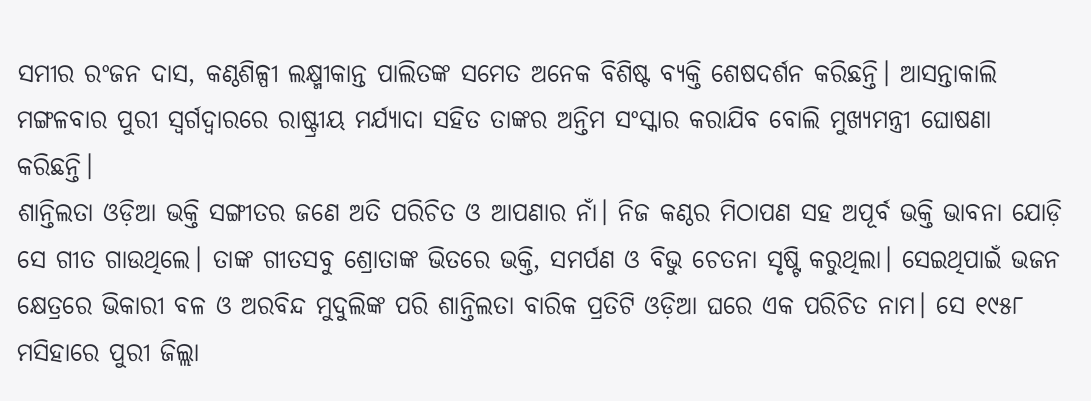ସମୀର ରଂଜନ ଦାସ, କଣ୍ଠଶିଳ୍ପୀ ଲକ୍ଷ୍ମୀକାନ୍ତ ପାଲିତଙ୍କ ସମେତ ଅନେକ ବିଶିଷ୍ଟ ବ୍ୟକ୍ତି ଶେଷଦର୍ଶନ କରିଛନ୍ତି। ଆସନ୍ତାକାଲି ମଙ୍ଗଳବାର ପୁରୀ ସ୍ବର୍ଗଦ୍ବାରରେ ରାଷ୍ଟ୍ରୀୟ ମର୍ଯ୍ୟାଦା ସହିତ ତାଙ୍କର ଅନ୍ତିମ ସଂସ୍କାର କରାଯିବ ବୋଲି ମୁଖ୍ୟମନ୍ତ୍ରୀ ଘୋଷଣା କରିଛନ୍ତି।
ଶାନ୍ତିଲତା ଓଡ଼ିଆ ଭକ୍ତି ସଙ୍ଗୀତର ଜଣେ ଅତି ପରିଚିତ ଓ ଆପଣାର ନାଁ। ନିଜ କଣ୍ଠର ମିଠାପଣ ସହ ଅପୂର୍ବ ଭକ୍ତି ଭାବନା ଯୋଡ଼ି ସେ ଗୀତ ଗାଉଥିଲେ। ତାଙ୍କ ଗୀତସବୁ ଶ୍ରୋତାଙ୍କ ଭିତରେ ଭକ୍ତି, ସମର୍ପଣ ଓ ବିଭୁ ଚେତନା ସୃଷ୍ଟି କରୁଥିଲା। ସେଇଥିପାଇଁ ଭଜନ କ୍ଷେତ୍ରରେ ଭିକାରୀ ବଳ ଓ ଅରବିନ୍ଦ ମୁଦୁଲିଙ୍କ ପରି ଶାନ୍ତିଲତା ବାରିକ ପ୍ରତିଟି ଓଡ଼ିଆ ଘରେ ଏକ ପରିଚିତ ନାମ। ସେ ୧୯୫୮ ମସିହାରେ ପୁରୀ ଜିଲ୍ଲା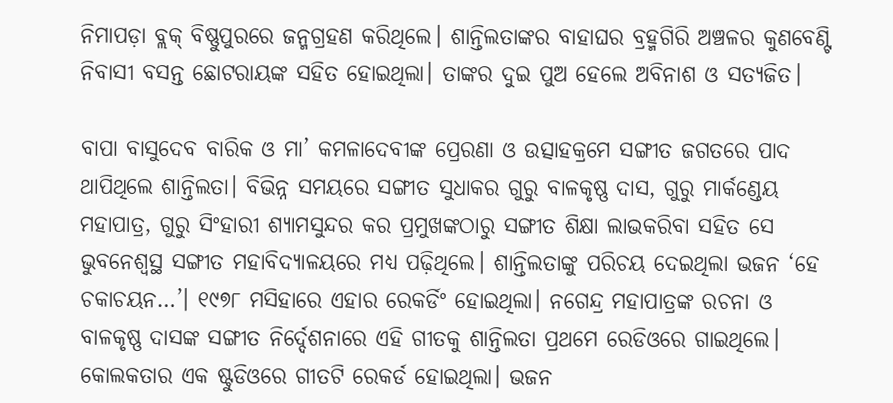ନିମାପଡ଼ା ବ୍ଲକ୍ ବିଷ୍ଣୁପୁରରେ ଜନ୍ମଗ୍ରହଣ କରିଥିଲେ। ଶାନ୍ତିଲତାଙ୍କର ବାହାଘର ବ୍ରହ୍ମଗିରି ଅଞ୍ଚଳର କୁଣବେଣ୍ଟି ନିବାସୀ ବସନ୍ତ ଛୋଟରାୟଙ୍କ ସହିତ ହୋଇଥିଲା। ତାଙ୍କର ଦୁଇ ପୁଅ ହେଲେ ଅବିନାଶ ଓ ସତ୍ୟଜିତ।

ବାପା ବାସୁଦେବ ବାରିକ ଓ ମା’ କମଳାଦେବୀଙ୍କ ପ୍ରେରଣା ଓ ଉତ୍ସାହକ୍ରମେ ସଙ୍ଗୀତ ଜଗତରେ ପାଦ ଥାପିଥିଲେ ଶାନ୍ତିଲତା। ବିଭିନ୍ନ ସମୟରେ ସଙ୍ଗୀତ ସୁଧାକର ଗୁରୁ ବାଳକୃଷ୍ଣ ଦାସ, ଗୁରୁ ମାର୍କଣ୍ଡେୟ ମହାପାତ୍ର, ଗୁରୁ ସିଂହାରୀ ଶ୍ୟାମସୁନ୍ଦର କର ପ୍ରମୁଖଙ୍କଠାରୁ ସଙ୍ଗୀତ ଶିକ୍ଷା ଲାଭକରିବା ସହିତ ସେ ଭୁବନେଶ୍ବସ୍ଥ ସଙ୍ଗୀତ ମହାବିଦ୍ୟାଳୟରେ ମଧ୍ୟ ପଢ଼ିଥିଲେ। ଶାନ୍ତିଲତାଙ୍କୁ ପରିଚୟ ଦେଇଥିଲା ଭଜନ ‘ହେ ଚକାଚୟନ…’। ୧୯୭୮ ମସିହାରେ ଏହାର ରେକର୍ଡିଂ ହୋଇଥିଲା। ନଗେନ୍ଦ୍ର ମହାପାତ୍ରଙ୍କ ରଚନା ଓ ବାଳ‌କୃଷ୍ଣ ଦାସଙ୍କ ସଙ୍ଗୀତ ନିର୍ଦ୍ଦେଶନାରେ ଏହି ଗୀତକୁ ଶାନ୍ତିଲତା ପ୍ରଥମେ ରେଡିଓରେ ଗାଇଥିଲେ। କୋଲକତାର ଏକ ଷ୍ଟୁଡିଓରେ ଗୀତଟି ରେକର୍ଡ ହୋଇଥିଲା। ଭଜନ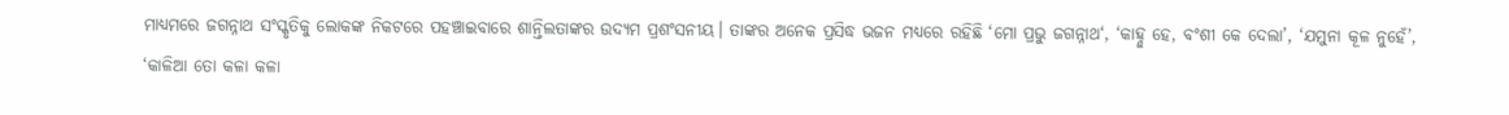ମାଧ୍ୟମରେ ଜଗନ୍ନାଥ ସଂସ୍କୃତିକୁ ଲୋକଙ୍କ ନିକଟରେ ପହଞ୍ଚାଇବାରେ ଶାନ୍ତିଲତାଙ୍କର ଉଦ୍ୟମ ପ୍ରଶଂସନୀୟ। ତାଙ୍କର ଅନେକ ପ୍ରସିଦ୍ଧ ଭଜନ ମଧ୍ୟରେ ରହିଛି ‘ମୋ ପ୍ରଭୁ ଜଗନ୍ନାଥ‘, ‘କାହ୍ନୁ ହେ, ବଂଶୀ କେ ଦେଲା’, ‘ଯମୁନା କୂଳ ନୁହେଁ’, ‘କାଳିଆ ତୋ କଳା କଳା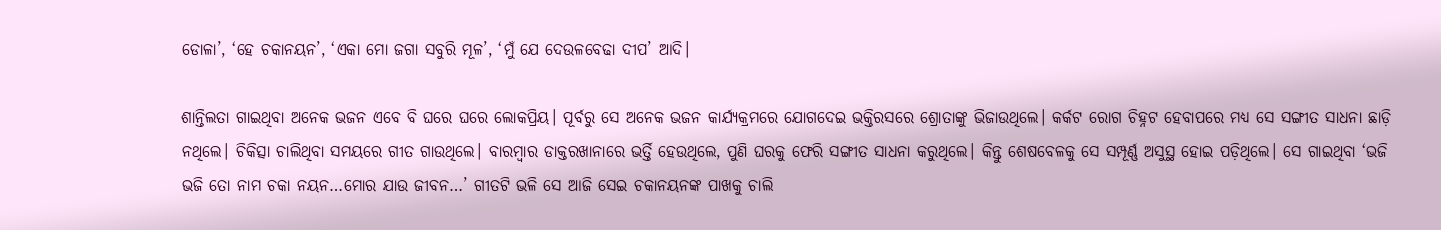ଡୋଳା’, ‘ହେ ଚକାନୟନ’, ‘ଏକା ମୋ ଜଗା ସବୁରି ମୂଳ’, ‘ମୁଁ ଯେ ଦେଉଳବେଢା ଦୀପ’ ଆଦି।

ଶାନ୍ତିଲତା ଗାଇଥିବା ଅନେକ ଭଜନ ଏବେ ବି ଘରେ ଘରେ ଲୋକପ୍ରିୟ। ପୂର୍ବରୁ ସେ ଅନେକ ଭଜନ କାର୍ଯ୍ୟକ୍ରମରେ ଯୋଗଦେଇ ଭକ୍ତିରସରେ ଶ୍ରୋତାଙ୍କୁ ଭିଜାଉଥିଲେ। କର୍କଟ ରୋଗ ଚିହ୍ନଟ ହେବାପରେ ମଧ୍ୟ ସେ ସଙ୍ଗୀତ ସାଧନା ଛାଡ଼ି ନଥିଲେ। ଚିକିତ୍ସା ଚାଲିଥିବା ସମୟରେ ଗୀତ ଗାଉଥିଲେ। ବାରମ୍ବାର ଡାକ୍ତରଖାନାରେ ଭର୍ତ୍ତି ହେଉଥିଲେ, ପୁଣି ଘରକୁ ଫେରି ସଙ୍ଗୀତ ସାଧନା କରୁଥିଲେ। କିନ୍ତୁ ଶେଷବେଳକୁ ସେ ସମ୍ପୂର୍ଣ୍ଣ ଅସୁସ୍ଥ ହୋଇ ପଡ଼ିଥିଲେ। ସେ ଗାଇଥିବା ‘ଭଜି ଭଜି ତୋ ନାମ ଚକା ନୟନ…ମୋର ଯାଉ ଜୀବନ…’ ଗୀତଟି ଭଳି ସେ ଆଜି ସେଇ ଚକାନୟନଙ୍କ ପାଖକୁ ଚାଲି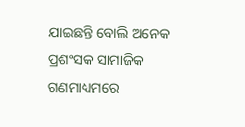ଯାଇଛନ୍ତି ବୋଲି ଅନେକ ପ୍ରଶଂସକ ସାମାଜିକ ଗଣମାଧ୍ୟମରେ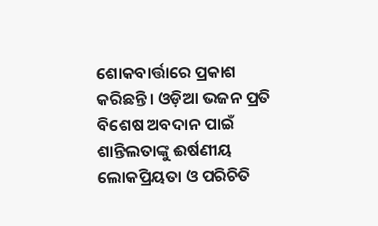ଶୋକବାର୍ତ୍ତାରେ ପ୍ରକାଶ କରିଛନ୍ତି। ଓଡ଼ିଆ ଭଜନ ପ୍ରତି ବିଶେଷ ଅବଦାନ ପାଇଁ ଶାନ୍ତିଲତାଙ୍କୁ ଈର୍ଷଣୀୟ ଲୋକପ୍ରିୟତା ଓ ପରିଚିତି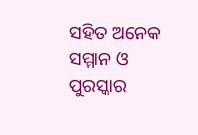ସହିତ ଅନେକ ସମ୍ମାନ ଓ ପୁରସ୍କାର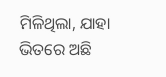ମିଳିଥିଲା, ଯାହା ଭିତରେ ଅଛି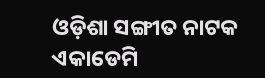ଓଡ଼ିଶା ସଙ୍ଗୀତ ନାଟକ ଏକାଡେମି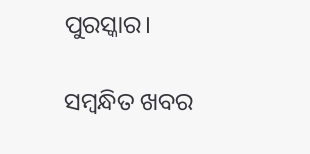ପୁରସ୍କାର।

ସମ୍ବନ୍ଧିତ ଖବର